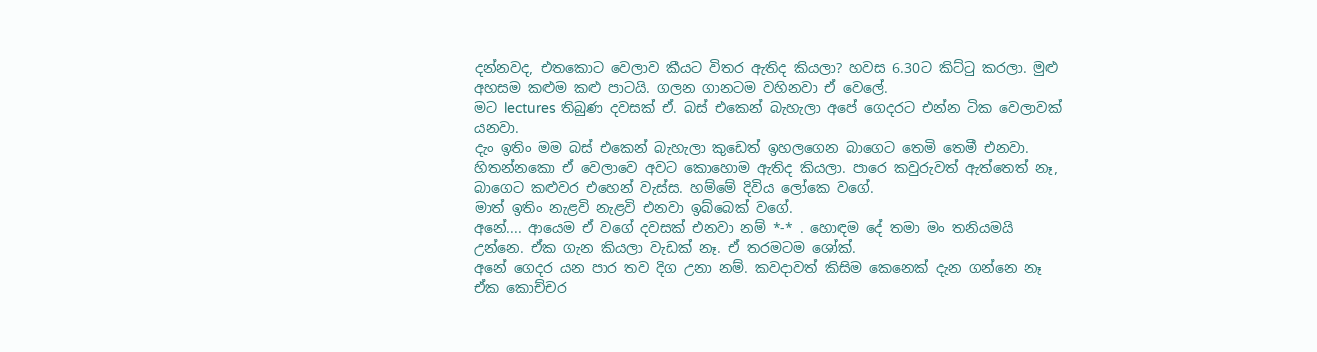දන්නවද, එතකොට වෙලාව කීයට විතර ඇතිද කියලා? හවස 6.30ට කිට්ටු කරලා. මුළු අහසම කළුම කළු පාටයි. ගලන ගානටම වහිනවා ඒ වෙලේ.
මට lectures තිබුණ දවසක් ඒ. බස් එකෙන් බැහැලා අපේ ගෙදරට එන්න ටික වෙලාවක් යනවා.
දැං ඉතිං මම බස් එකෙන් බැහැලා කුඩෙත් ඉහලගෙන බාගෙට තෙමි තෙමී එනවා. හිතන්නකො ඒ වෙලාවෙ අවට කොහොම ඇතිද කියලා. පාරෙ කවුරුවත් ඇත්තෙත් නෑ, බාගෙට කළුවර එහෙන් වැස්ස. හම්මේ දිවිය ලෝකෙ වගේ.
මාත් ඉතිං නැළවි නැළවි එනවා ඉබ්බෙක් වගේ.
අනේ.... ආයෙම ඒ වගේ දවසක් එනවා නම් *-* . හොඳම දේ තමා මං තනියමයි උන්නෙ. ඒක ගැන කියලා වැඩක් නෑ. ඒ තරමටම ශෝක්.
අනේ ගෙදර යන පාර තව දිග උනා නම්. කවදාවත් කිසිම කෙනෙක් දැන ගන්නෙ නෑ ඒක කොච්චර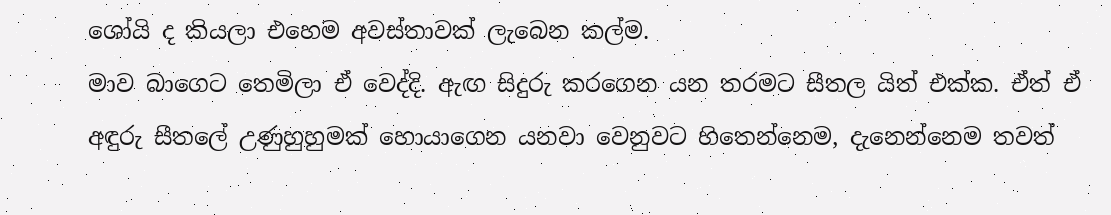ශෝයි ද කියලා එහෙම අවස්තාවක් ලැබෙන කල්ම.
මාව බාගෙට තෙමිලා ඒ වෙද්දි. ඇඟ සිදුරු කරගෙන යන තරමට සීතල යිත් එක්ක. ඒත් ඒ අඳුරු සීතලේ උණුහුහුමක් හොයාගෙන යනවා වෙනුවට හිතෙන්නෙම, දැනෙන්නෙම තවත්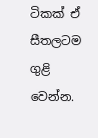ටිකක් ඒ සීතලටම ගුළි වෙන්න.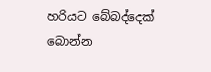හරියට බේබද්දෙක් බොන්න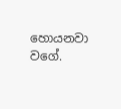හොයනවා වගේ.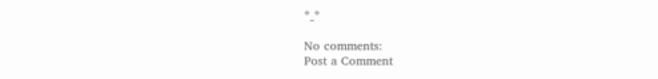*_*

No comments:
Post a Comment